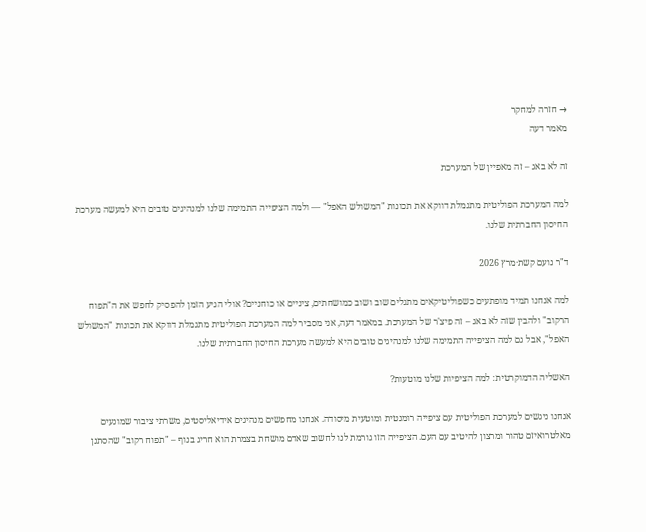→ חזרה למחקר
מאמר דעה

זה לא באג – זה מאפיין של המערכת

למה המערכת הפוליטית מתגמלת דווקא את תכונות "המשולש האפל" — ולמה הציפייה התמימה שלנו למנהיגים טובים היא למעשה מערכת החיסון החברתית שלנו.

ד"ר נועם קשת·מרץ 2026

למה אנחנו תמיד מופתעים כשפוליטיקאים מתגלים שוב ושוב כמושחתים, ציניים או כוחניים? אולי הגיע הזמן להפסיק לחפש את ה"תפוח הרקוב" ולהבין שזה לא באג – זה פיצ'ר של המערכת. במאמר דעה, אני מסביר למה המערכת הפוליטית מתגמלת דווקא את תכונות "המשולש האפל", אבל גם למה הציפייה התמימה שלנו למנהיגים טובים היא למעשה מערכת החיסון החברתית שלנו.

האשליה הדמוקרטית: למה הציפיות שלנו מוטעות?

אנחנו ניגשים למערכת הפוליטית עם ציפייה רומנטית ומוטעית מיסודה. אנחנו מחפשים מנהיגים אידיאליסטים, משרתי ציבור שמונעים מאלטרואיזם טהור ומרצון להיטיב עם העם. הציפייה הזו גורמת לנו לחשוב שאדם מושחת בצמרת הוא חריג בנוף – "תפוח רקוב" שהסתנן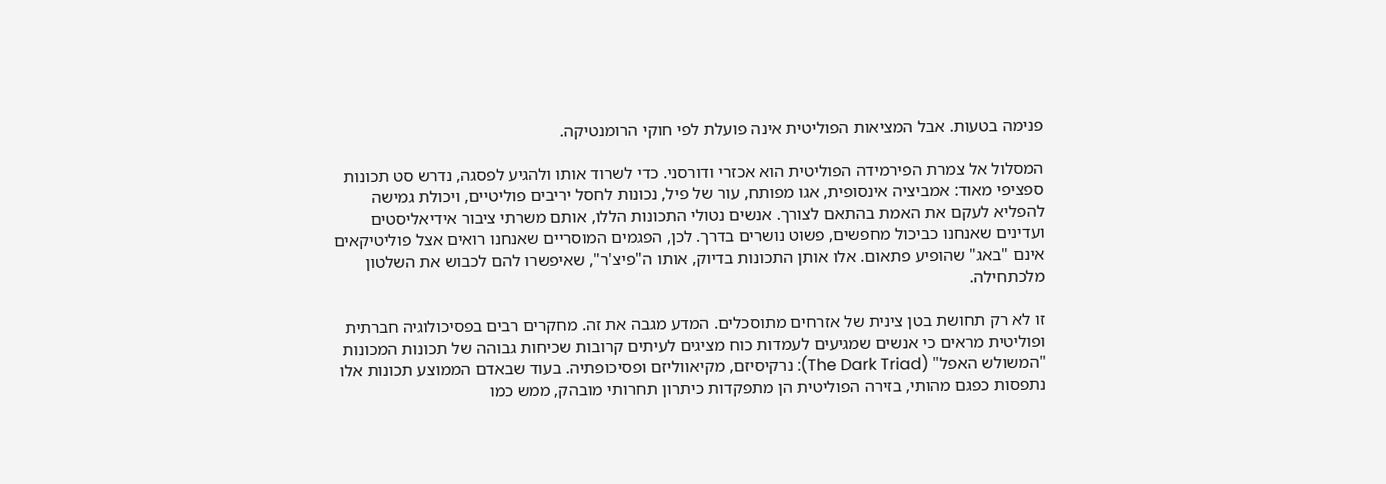פנימה בטעות. אבל המציאות הפוליטית אינה פועלת לפי חוקי הרומנטיקה.

המסלול אל צמרת הפירמידה הפוליטית הוא אכזרי ודורסני. כדי לשרוד אותו ולהגיע לפסגה, נדרש סט תכונות ספציפי מאוד: אמביציה אינסופית, אגו מפותח, עור של פיל, נכונות לחסל יריבים פוליטיים, ויכולת גמישה להפליא לעקם את האמת בהתאם לצורך. אנשים נטולי התכונות הללו, אותם משרתי ציבור אידיאליסטים ועדינים שאנחנו כביכול מחפשים, פשוט נושרים בדרך. לכן, הפגמים המוסריים שאנחנו רואים אצל פוליטיקאים אינם "באג" שהופיע פתאום. אלו אותן התכונות בדיוק, אותו ה"פיצ'ר", שאיפשרו להם לכבוש את השלטון מלכתחילה.

זו לא רק תחושת בטן צינית של אזרחים מתוסכלים. המדע מגבה את זה. מחקרים רבים בפסיכולוגיה חברתית ופוליטית מראים כי אנשים שמגיעים לעמדות כוח מציגים לעיתים קרובות שכיחות גבוהה של תכונות המכונות "המשולש האפל" (The Dark Triad): נרקיסיזם, מקיאווליזם ופסיכופתיה. בעוד שבאדם הממוצע תכונות אלו נתפסות כפגם מהותי, בזירה הפוליטית הן מתפקדות כיתרון תחרותי מובהק, ממש כמו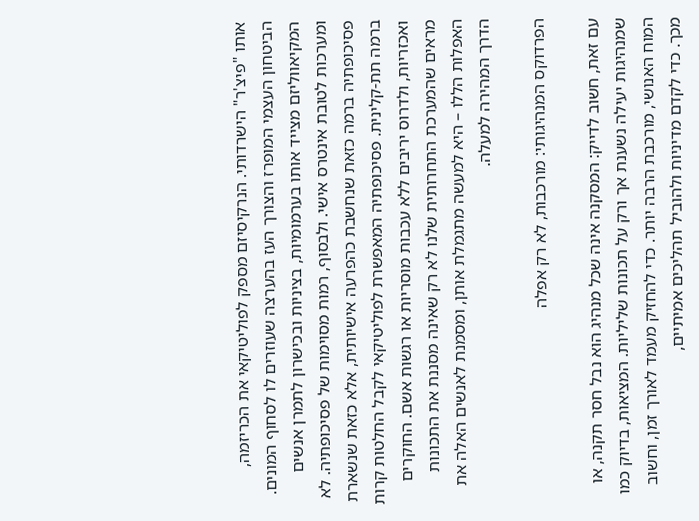אותו "פיצ'ר" הישרדותי. הנרקיסיזם מספק לפוליטיקאי את הכריזמה, הביטחון העצמי המופרז והצורך העז בהערצה שעוזרים לו לסחוף המונים. המקיאווליזם מצייד אותו בערמומיות, בציניות ובכישרון לתמרן אנשים ומערכות לטובת אינטרס אישי. ולבסוף, רמות מסוימות של פסיכופתיה. לא פסיכופתיה ברמה כזאת שנחשבת כהפרעה אישיותית, אלא כזאת שנשארת ברמה תת-קלינית. פסיכופתיה המאפשרת לפוליטיקאי לקבל החלטות קרות ואכזריות, ולדרוס יריבים ללא עכבות מוסריות או רגשות אשם. החוקרים מראים שהמערכת התחרותית שלנו לא רק שאינה מסננת את התכונות האפלות הללו – היא למעשה מתגמלת אותן, ומסמנת לאנשים האלה את הדרך המהירה למעלה.

הפרדוקס המנהיגותי: מורכבות, לא רק אפלה

עם זאת, חשוב לדייק: המסקנה אינה שכל מנהיג הוא נבל חסר תקנה, או שמנהיגות יעילה נשענת אך ורק על תכונות שליליות. המציאות, בדיוק כמו המוח האנושי, מורכבת הרבה יותר. כדי להחזיק מעמד לאורך זמן, וחשוב מכך. כדי לקדם מדיניות ולהוביל תהליכים אמיתיים,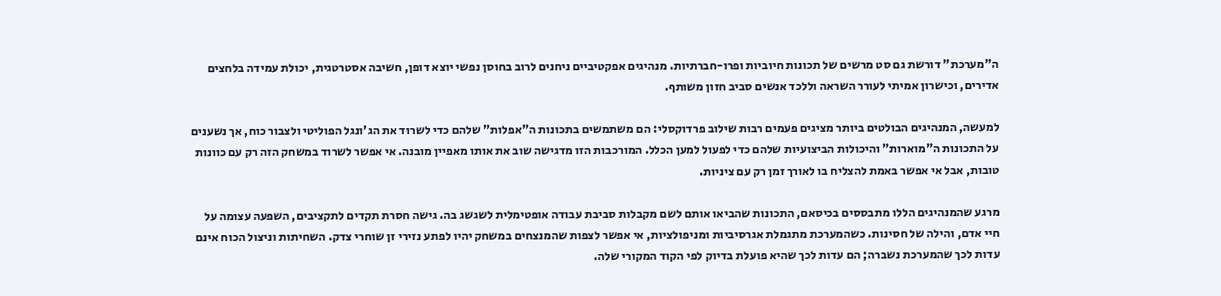ה"מערכת" דורשת גם סט מרשים של תכונות חיוביות ופרו-חברתיות. מנהיגים אפקטיביים ניחנים לרוב בחוסן נפשי יוצא דופן, חשיבה אסטרטגית, יכולת עמידה בלחצים אדירים, וכישרון אמיתי לעורר השראה וללכד אנשים סביב חזון משותף.

למעשה, המנהיגים הבולטים ביותר מציגים פעמים רבות שילוב פרדוקסלי: הם משתמשים בתכונות ה"אפלות" שלהם כדי לשרוד את הג'ונגל הפוליטי ולצבור כוח, אך נשענים על התכונות ה"מוארות" והיכולות הביצועיות שלהם כדי לפעול למען הכלל. המורכבות הזו מדגישה שוב את אותו מאפיין מובנה. אי אפשר לשרוד במשחק הזה רק עם כוונות טובות, אבל אי אפשר באמת להצליח בו לאורך זמן רק עם ציניות.

מרגע שהמנהיגים הללו מתבססים בכיסאם, התכונות שהביאו אותם לשם מקבלות סביבת עבודה אופטימלית לשגשג בה. גישה חסרת תקדים לתקציבים, השפעה עצומה על חיי אדם, והילה של חסינות. כשהמערכת מתגמלת אגרסיביות ומניפולציות, אי אפשר לצפות שהמנצחים במשחק יהיו לפתע נזירי זן שוחרי צדק. השחיתות וניצול הכוח אינם עדות לכך שהמערכת נשברה; הם עדות לכך שהיא פועלת בדיוק לפי הקוד המקורי שלה.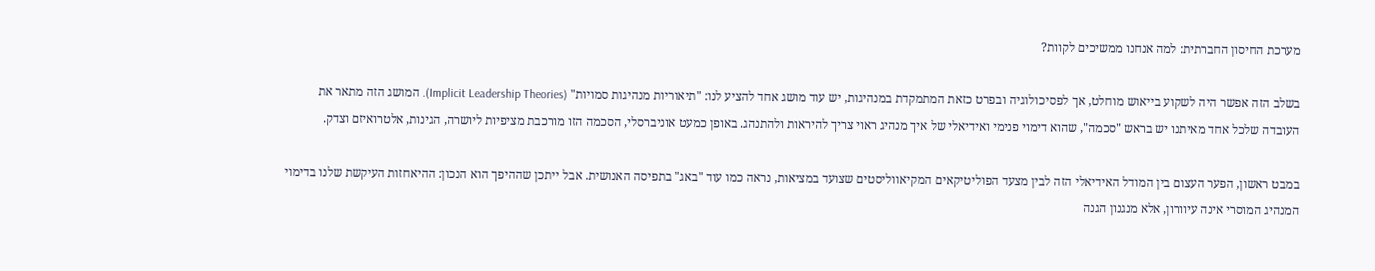מערכת החיסון החברתית: למה אנחנו ממשיכים לקוות?

בשלב הזה אפשר היה לשקוע בייאוש מוחלט, אך לפסיכולוגיה ובפרט כזאת המתמקדת במנהיגות, יש עוד מושג אחד להציע לנו: "תיאוריות מנהיגות סמויות" (Implicit Leadership Theories). המושג הזה מתאר את העובדה שלכל אחד מאיתנו יש בראש "סכמה", שהוא דימוי פנימי ואידיאלי של איך מנהיג ראוי צריך להיראות ולהתנהג. באופן כמעט אוניברסלי, הסכמה הזו מורכבת מציפיות ליושרה, הגינות, אלטרואיזם וצדק.

במבט ראשון, הפער העצום בין המודל האידיאלי הזה לבין מצעד הפוליטיקאים המקיאווליסטים שצועד במציאות, נראה כמו עוד "באג" בתפיסה האנושית. אבל ייתכן שההיפך הוא הנכון: ההיאחזות העיקשת שלנו בדימוי המנהיג המוסרי אינה עיוורון, אלא מנגנון הגנה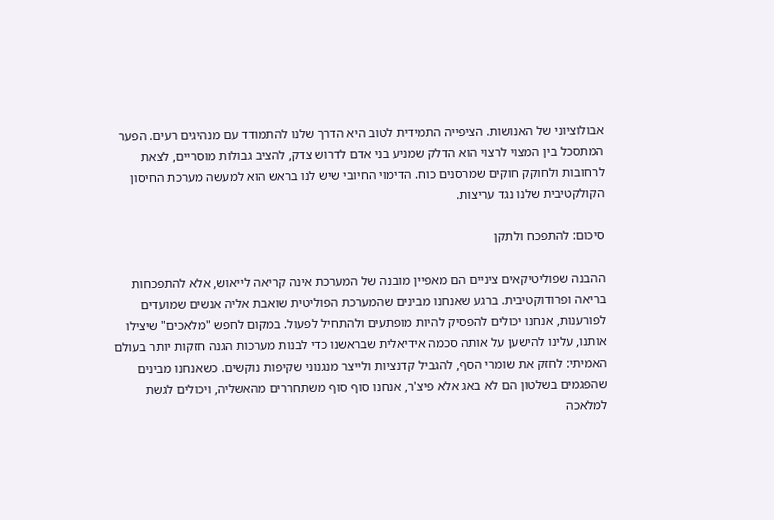אבולוציוני של האנושות. הציפייה התמידית לטוב היא הדרך שלנו להתמודד עם מנהיגים רעים. הפער המתסכל בין המצוי לרצוי הוא הדלק שמניע בני אדם לדרוש צדק, להציב גבולות מוסריים, לצאת לרחובות ולחוקק חוקים שמרסנים כוח. הדימוי החיובי שיש לנו בראש הוא למעשה מערכת החיסון הקולקטיבית שלנו נגד עריצות.

סיכום: להתפכח ולתקן

ההבנה שפוליטיקאים ציניים הם מאפיין מובנה של המערכת אינה קריאה לייאוש, אלא להתפכחות בריאה ופרודוקטיבית. ברגע שאנחנו מבינים שהמערכת הפוליטית שואבת אליה אנשים שמועדים לפורענות, אנחנו יכולים להפסיק להיות מופתעים ולהתחיל לפעול. במקום לחפש "מלאכים" שיצילו אותנו, עלינו להישען על אותה סכמה אידיאלית שבראשנו כדי לבנות מערכות הגנה חזקות יותר בעולם האמיתי: לחזק את שומרי הסף, להגביל קדנציות ולייצר מנגנוני שקיפות נוקשים. כשאנחנו מבינים שהפגמים בשלטון הם לא באג אלא פיצ'ר, אנחנו סוף סוף משתחררים מהאשליה, ויכולים לגשת למלאכה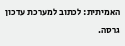האמיתית: לכתוב למערכת עדכון גרסה.